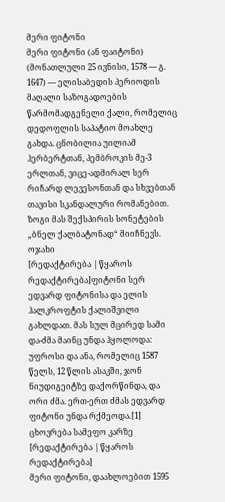მერი ფიტონი
მერი ფიტონი (ან ფაიტონი) (მონათლული 25 ივნისი, 1578 — გ. 1647) — ელისაბედის პერიოდის მაღალი საზოგადოების წარმომადგენელი ქალი, რომელიც დედოფლის საპატიო მოახლე გახდა. ცნობილია უილიამ ჰერბერტთან, პემბროკის მე-3 ერლთან, ვიცე-ადმირალ სერ რიჩარდ ლევესონთან და სხვებთან თავისი სკანდალური რომანებით. ზოგი მას შექსპირის სონეტების „ბნელ ქალბატონად“ მიიჩნევს.
ოჯახი
[რედაქტირება | წყაროს რედაქტირება]ფიტონი სერ ედვარდ ფიტონისა და ელის ჰალკროფტის ქალიშვილი გახლდათ. მას სულ მცირედ სამი და-ძმა მაინც უნდა ჰყოლოდა: უფროსი და ანა, რომელიც 1587 წელს, 12 წლის ასაკში, ჯონ ნიუდიგეიტზე დაქორწინდა, და ორი ძმა. ერთ-ერთ ძმას ედვარდ ფიტონი უნდა რქმეოდა.[1]
ცხოვრება სამეფო კარზე
[რედაქტირება | წყაროს რედაქტირება]
მერი ფიტონი, დაახლოებით 1595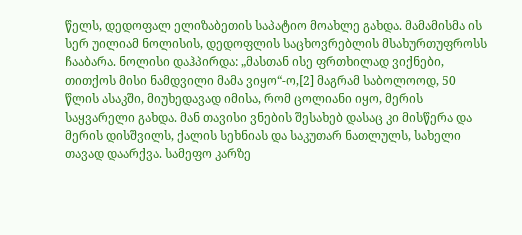წელს, დედოფალ ელიზაბეთის საპატიო მოახლე გახდა. მამამისმა ის სერ უილიამ ნოლისის, დედოფლის საცხოვრებლის მსახურთუფროსს ჩააბარა. ნოლისი დაჰპირდა: „მასთან ისე ფრთხილად ვიქნები, თითქოს მისი ნამდვილი მამა ვიყო“-ო,[2] მაგრამ საბოლოოდ, 50 წლის ასაკში, მიუხედავად იმისა, რომ ცოლიანი იყო, მერის საყვარელი გახდა. მან თავისი ვნების შესახებ დასაც კი მისწერა და მერის დისშვილს, ქალის სეხნიას და საკუთარ ნათლულს, სახელი თავად დაარქვა. სამეფო კარზე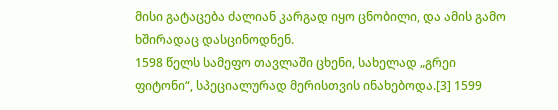მისი გატაცება ძალიან კარგად იყო ცნობილი, და ამის გამო ხშირადაც დასცინოდნენ.
1598 წელს სამეფო თავლაში ცხენი, სახელად „გრეი ფიტონი“, სპეციალურად მერისთვის ინახებოდა.[3] 1599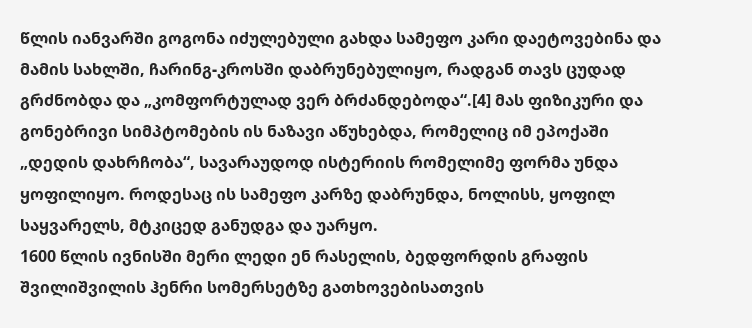წლის იანვარში გოგონა იძულებული გახდა სამეფო კარი დაეტოვებინა და მამის სახლში, ჩარინგ-კროსში დაბრუნებულიყო, რადგან თავს ცუდად გრძნობდა და „კომფორტულად ვერ ბრძანდებოდა“.[4] მას ფიზიკური და გონებრივი სიმპტომების ის ნაზავი აწუხებდა, რომელიც იმ ეპოქაში „დედის დახრჩობა“, სავარაუდოდ ისტერიის რომელიმე ფორმა უნდა ყოფილიყო. როდესაც ის სამეფო კარზე დაბრუნდა, ნოლისს, ყოფილ საყვარელს, მტკიცედ განუდგა და უარყო.
1600 წლის ივნისში მერი ლედი ენ რასელის, ბედფორდის გრაფის შვილიშვილის ჰენრი სომერსეტზე გათხოვებისათვის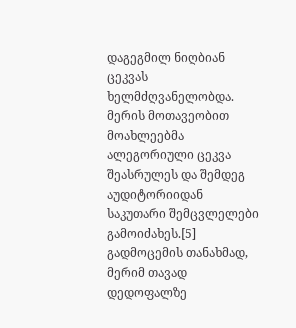დაგეგმილ ნიღბიან ცეკვას ხელმძღვანელობდა. მერის მოთავეობით მოახლეებმა ალეგორიული ცეკვა შეასრულეს და შემდეგ აუდიტორიიდან საკუთარი შემცვლელები გამოიძახეს.[5] გადმოცემის თანახმად, მერიმ თავად დედოფალზე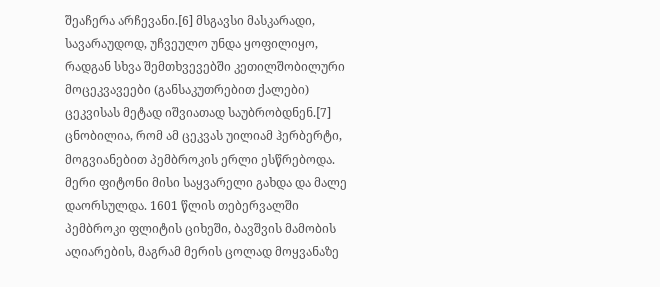შეაჩერა არჩევანი.[6] მსგავსი მასკარადი, სავარაუდოდ, უჩვეულო უნდა ყოფილიყო, რადგან სხვა შემთხვევებში კეთილშობილური მოცეკვავეები (განსაკუთრებით ქალები) ცეკვისას მეტად იშვიათად საუბრობდნენ.[7]
ცნობილია, რომ ამ ცეკვას უილიამ ჰერბერტი, მოგვიანებით პემბროკის ერლი ესწრებოდა. მერი ფიტონი მისი საყვარელი გახდა და მალე დაორსულდა. 1601 წლის თებერვალში პემბროკი ფლიტის ციხეში, ბავშვის მამობის აღიარების, მაგრამ მერის ცოლად მოყვანაზე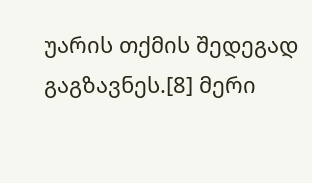უარის თქმის შედეგად გაგზავნეს.[8] მერი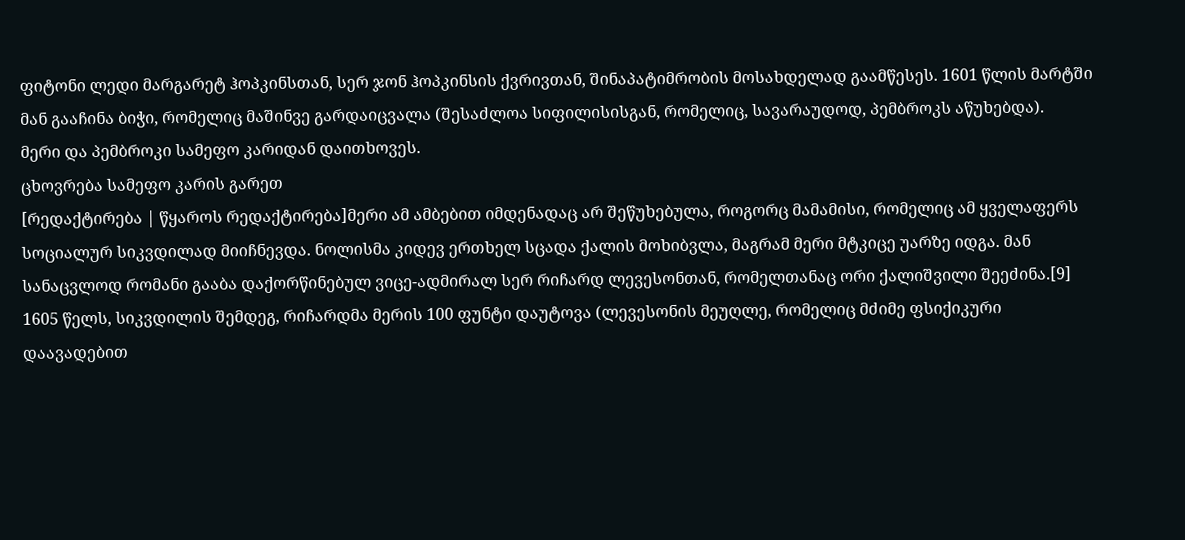ფიტონი ლედი მარგარეტ ჰოპკინსთან, სერ ჯონ ჰოპკინსის ქვრივთან, შინაპატიმრობის მოსახდელად გაამწესეს. 1601 წლის მარტში მან გააჩინა ბიჭი, რომელიც მაშინვე გარდაიცვალა (შესაძლოა სიფილისისგან, რომელიც, სავარაუდოდ, პემბროკს აწუხებდა).
მერი და პემბროკი სამეფო კარიდან დაითხოვეს.
ცხოვრება სამეფო კარის გარეთ
[რედაქტირება | წყაროს რედაქტირება]მერი ამ ამბებით იმდენადაც არ შეწუხებულა, როგორც მამამისი, რომელიც ამ ყველაფერს სოციალურ სიკვდილად მიიჩნევდა. ნოლისმა კიდევ ერთხელ სცადა ქალის მოხიბვლა, მაგრამ მერი მტკიცე უარზე იდგა. მან სანაცვლოდ რომანი გააბა დაქორწინებულ ვიცე-ადმირალ სერ რიჩარდ ლევესონთან, რომელთანაც ორი ქალიშვილი შეეძინა.[9] 1605 წელს, სიკვდილის შემდეგ, რიჩარდმა მერის 100 ფუნტი დაუტოვა (ლევესონის მეუღლე, რომელიც მძიმე ფსიქიკური დაავადებით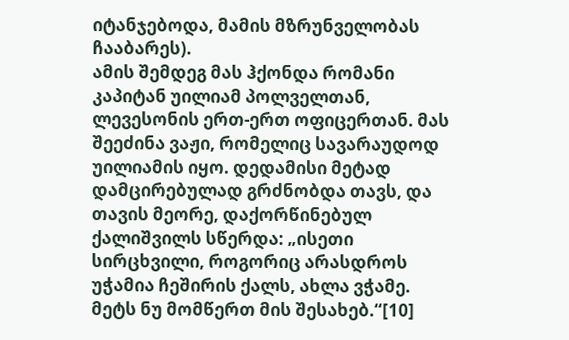იტანჯებოდა, მამის მზრუნველობას ჩააბარეს).
ამის შემდეგ მას ჰქონდა რომანი კაპიტან უილიამ პოლველთან, ლევესონის ერთ-ერთ ოფიცერთან. მას შეეძინა ვაჟი, რომელიც სავარაუდოდ უილიამის იყო. დედამისი მეტად დამცირებულად გრძნობდა თავს, და თავის მეორე, დაქორწინებულ ქალიშვილს სწერდა: „ისეთი სირცხვილი, როგორიც არასდროს უჭამია ჩეშირის ქალს, ახლა ვჭამე. მეტს ნუ მომწერთ მის შესახებ.“[10]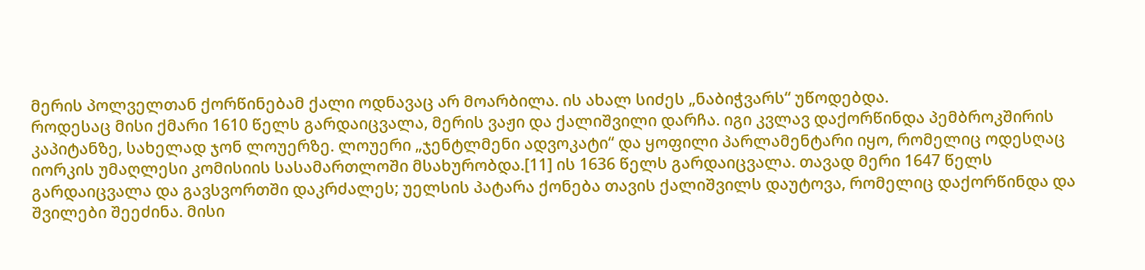მერის პოლველთან ქორწინებამ ქალი ოდნავაც არ მოარბილა. ის ახალ სიძეს „ნაბიჭვარს“ უწოდებდა.
როდესაც მისი ქმარი 1610 წელს გარდაიცვალა, მერის ვაჟი და ქალიშვილი დარჩა. იგი კვლავ დაქორწინდა პემბროკშირის კაპიტანზე, სახელად ჯონ ლოუერზე. ლოუერი „ჯენტლმენი ადვოკატი“ და ყოფილი პარლამენტარი იყო, რომელიც ოდესღაც იორკის უმაღლესი კომისიის სასამართლოში მსახურობდა.[11] ის 1636 წელს გარდაიცვალა. თავად მერი 1647 წელს გარდაიცვალა და გავსვორთში დაკრძალეს; უელსის პატარა ქონება თავის ქალიშვილს დაუტოვა, რომელიც დაქორწინდა და შვილები შეეძინა. მისი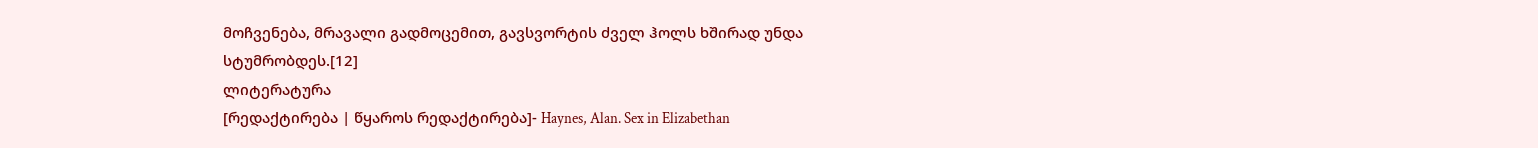მოჩვენება, მრავალი გადმოცემით, გავსვორტის ძველ ჰოლს ხშირად უნდა სტუმრობდეს.[12]
ლიტერატურა
[რედაქტირება | წყაროს რედაქტირება]- Haynes, Alan. Sex in Elizabethan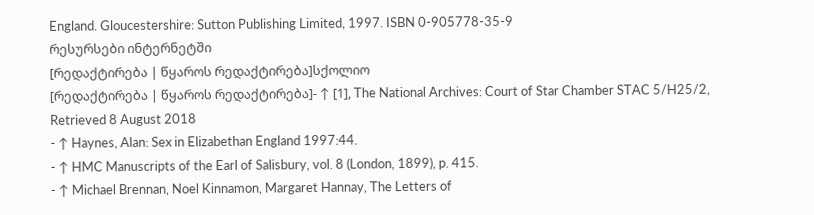England. Gloucestershire: Sutton Publishing Limited, 1997. ISBN 0-905778-35-9
რესურსები ინტერნეტში
[რედაქტირება | წყაროს რედაქტირება]სქოლიო
[რედაქტირება | წყაროს რედაქტირება]- ↑ [1], The National Archives: Court of Star Chamber STAC 5/H25/2, Retrieved 8 August 2018
- ↑ Haynes, Alan: Sex in Elizabethan England 1997:44.
- ↑ HMC Manuscripts of the Earl of Salisbury, vol. 8 (London, 1899), p. 415.
- ↑ Michael Brennan, Noel Kinnamon, Margaret Hannay, The Letters of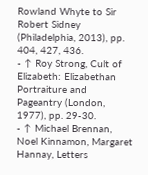Rowland Whyte to Sir Robert Sidney (Philadelphia, 2013), pp. 404, 427, 436.
- ↑ Roy Strong, Cult of Elizabeth: Elizabethan Portraiture and Pageantry (London, 1977), pp. 29-30.
- ↑ Michael Brennan, Noel Kinnamon, Margaret Hannay, Letters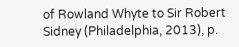of Rowland Whyte to Sir Robert Sidney (Philadelphia, 2013), p.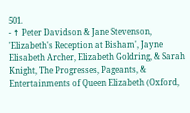501.
- ↑ Peter Davidson & Jane Stevenson, 'Elizabeth's Reception at Bisham', Jayne Elisabeth Archer, Elizabeth Goldring, & Sarah Knight, The Progresses, Pageants, & Entertainments of Queen Elizabeth (Oxford,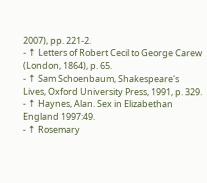2007), pp. 221-2.
- ↑ Letters of Robert Cecil to George Carew (London, 1864), p. 65.
- ↑ Sam Schoenbaum, Shakespeare's Lives, Oxford University Press, 1991, p. 329.
- ↑ Haynes, Alan. Sex in Elizabethan England 1997:49.
- ↑ Rosemary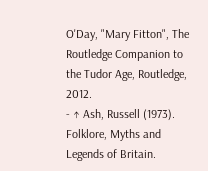O'Day, "Mary Fitton", The Routledge Companion to the Tudor Age, Routledge, 2012.
- ↑ Ash, Russell (1973). Folklore, Myths and Legends of Britain.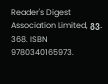Reader's Digest Association Limited, გვ. 368. ISBN 9780340165973.